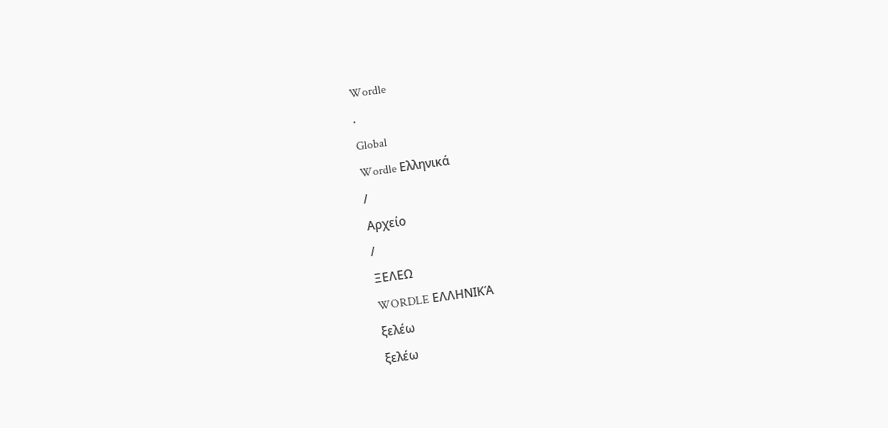Wordle
.
Global
Wordle Ελληνικά
/
Αρχείο
/
ΞΕΛΕΩ
WORDLE ΕΛΛΗΝΙΚΆ
ξελέω
ξελέω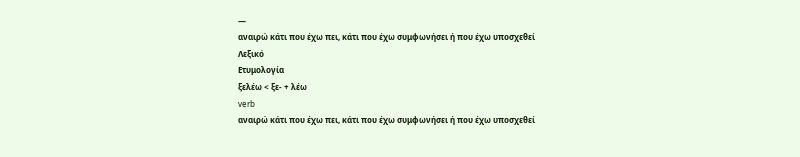—
αναιρώ κάτι που έχω πει, κάτι που έχω συμφωνήσει ή που έχω υποσχεθεί
Λεξικό
Ετυμολογία
ξελέω < ξε- + λέω
verb
αναιρώ κάτι που έχω πει, κάτι που έχω συμφωνήσει ή που έχω υποσχεθεί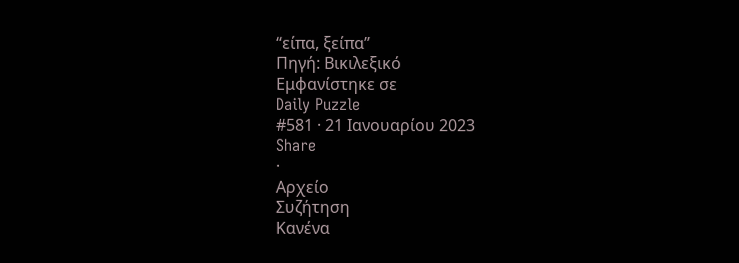“είπα, ξείπα”
Πηγή: Βικιλεξικό
Εμφανίστηκε σε
Daily Puzzle
#581 · 21 Ιανουαρίου 2023
Share
·
Αρχείο
Συζήτηση
Κανένα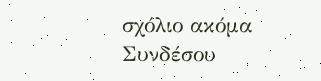σχόλιο ακόμα
Συνδέσου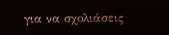για να σχολιάσεις